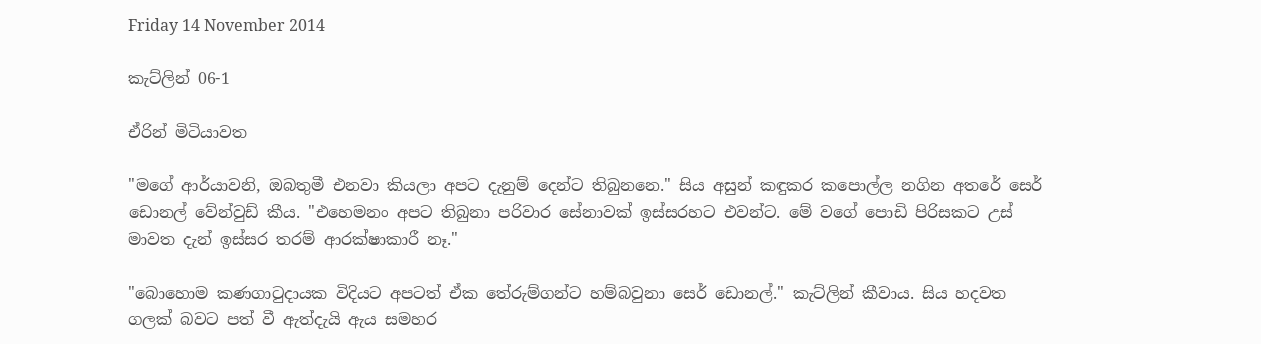Friday 14 November 2014

කැට්ලින් 06-1

ඒරින් මිටියාවත

"මගේ ආර්යාවනි, ඔබතුමී එනවා කියලා අපට දැනුම් දෙන්ට තිබුනනෙ." සිය අසුන් කඳුකර කපොල්ල නගින අත‍රේ සෙර් ඩොනල් වේන්වුඩ් කීය. "එහෙමනං අපට තිබුනා පරිවාර සේනාවක් ඉස්සරහට එවන්ට. මේ වගේ පොඩි පිරිසකට උස් මාවත දැන් ඉස්සර තරම් ආරක්ෂාකාරී නෑ."

"බොහොම කණගාටුදායක විදියට අපටත් ඒක තේරුම්ගන්ට හම්බවුනා සෙර් ඩොනල්." කැට්ලින් කීවාය. සිය හදවත ගලක් බවට පත් වී ඇත්දැයි ඇය සමහර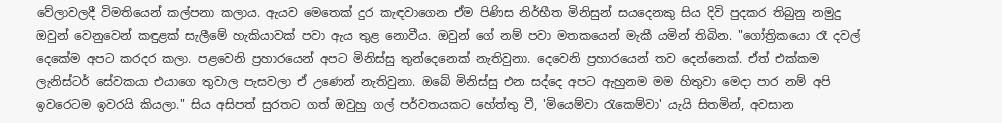වේලාවලදී විමතියෙන් කල්පනා කලාය. ඇයව මෙ‍තෙක් දුර කැඳවාගෙන ඒම පිණිස නිර්භීත මිනිසුන් සයදෙනකු සිය දිවි පුදකර තිබුනු නමුදු ඔවුන් වෙනුවෙන් කඳුළක් සැලීමේ හැකියාවක් පවා ඇය තුළ නොවීය. ඔවුන් ගේ නම් පවා මතකයෙන් මැකී යමින් තිබින. "ගෝත්‍රිකයො රෑ දවල් දෙකේම අපට කරදර කලා. පළවෙනි ප්‍රහාරයෙන් අපට මිනිස්සු තුන්දෙනෙක් නැතිවුනා. දෙවෙනි ප්‍රහාරයෙන් තව දෙන්නෙක්. ඒත් එක්කම ලැනිස්ටර් සේවකයා එයාගෙ තුවාල පැසවලා ඒ උණෙන් නැතිවුනා. ඔබේ මිනිස්සු එන සද්දෙ අපට ඇහුනම මම හිතුවා මෙදා පාර නම් අපි ඉවරෙටම ඉවරයි කියලා." සිය අසිපත් සුරතට ගත් ඔවුහු ගල් පර්වතයකට හේත්තු වී, 'මියෙම්වා රැකෙම්වා' යැයි සිතමින්, අවසාන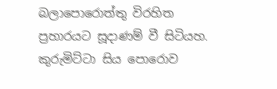බලාපොරොත්තු විරහිත ප්‍රහාරයට සූදාණම් වී සිටියහ. කුරුමිට්ටා සිය පොරොව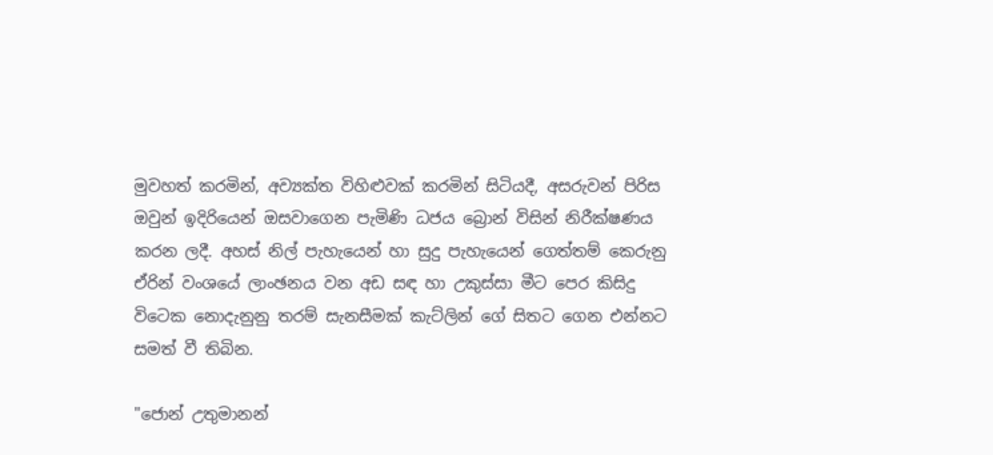මුවහත් කරමින්, අව්‍යක්ත විහිළුවක් කරමින් සිටියදී, අසරුවන් පිරිස ඔවුන් ඉදිරියෙන් ඔසවාගෙන පැමිණි ධජය බ්‍රොන් විසින් නිරීක්ෂණය කරන ලදී. අහස් නිල් පැහැයෙන් හා සුදු පැහැයෙන් ගෙත්තම් කෙරුනු ඒරින් වංශයේ ලාංඡනය වන අඩ සඳ හා උකුස්සා මීට පෙර කිසිදු විටෙක ‍නොදැනුනු තරම් සැනසීමක් කැට්ලින් ගේ සිතට ගෙන එන්නට සමත් වී තිබින.

"ජොන් උතුමානන්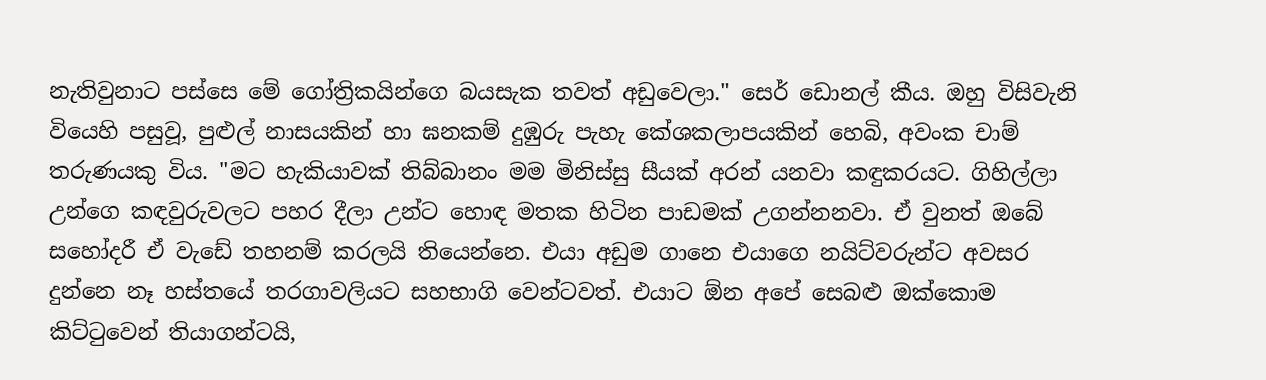නැතිවුනාට පස්සෙ මේ ගෝත්‍රිකයින්ගෙ බයසැක තවත් අඩුවෙලා." සෙර් ඩොනල් කීය. ඔහු විසිවැනි වියෙහි පසුවූ, පුළුල් නාසයකින් හා ඝනකම් දුඹුරු පැහැ කේශකලාපයකින් හෙබි, අවංක චාම් තරුණයකු විය. "මට හැකියාවක් තිබ්බානං මම මිනිස්සු සීයක් අරන් යනවා කඳුකරයට. ගිහිල්ලා උන්ගෙ කඳවුරුවලට පහර දීලා උන්ට හොඳ මතක හිටින පාඩමක් උගන්නනවා. ඒ වුනත් ඔබේ සහෝදරී ඒ වැඩේ තහනම් කරලයි තියෙන්නෙ. එයා අඩුම ගානෙ එයාගෙ නයිට්වරුන්ට අවසර දුන්නෙ නෑ හස්තයේ තරගාවලියට සහභාගි වෙන්ටවත්. එයාට ඕන අපේ සෙබළු ඔක්කොම කිට්ටුවෙන් තියාගන්ටයි,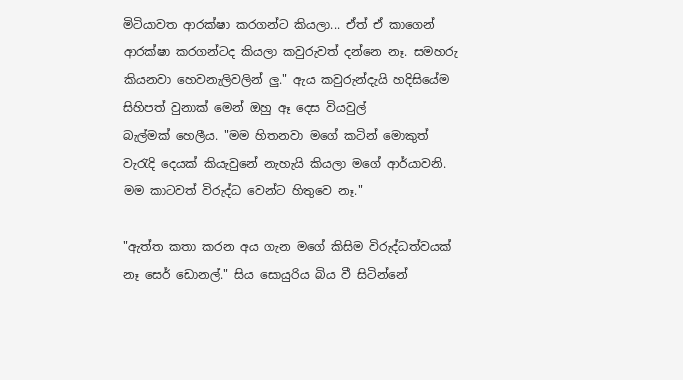මිටියාවත ආරක්ෂා කරගන්ට කියලා... ඒත් ඒ කාගෙන් ආරක්ෂා කරගන්ටද කියලා කවුරුවත් දන්නෙ නෑ. සමහරු කියනවා හෙවනැලිවලින් ලු." ඇය කවුරුන්දැයි හදිසියේම සිහිපත් වුනාක් මෙන් ඔහු ඈ දෙස වියවුල් බැල්මක් ‍හෙලීය. "මම හිතනවා මගේ කටින් මොකුත් වැරැදි දෙයක් කියැවුනේ නැහැයි කියලා ම‍ගේ ආර්යාවනි. මම කාටවත් විරුද්ධ වෙන්ට හිතුවෙ නෑ."

"ඇත්ත කතා කරන අය ගැන මගේ කිසිම විරුද්ධත්වයක් නෑ සෙර් ඩොනල්." සිය සොයුරිය බිය වී සිටින්නේ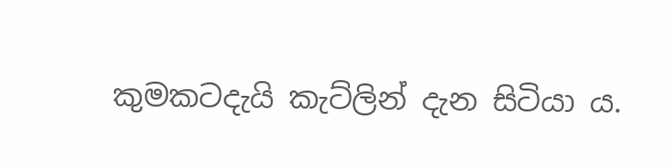කුමකටදැයි කැට්ලින් දැන සිටියා ය.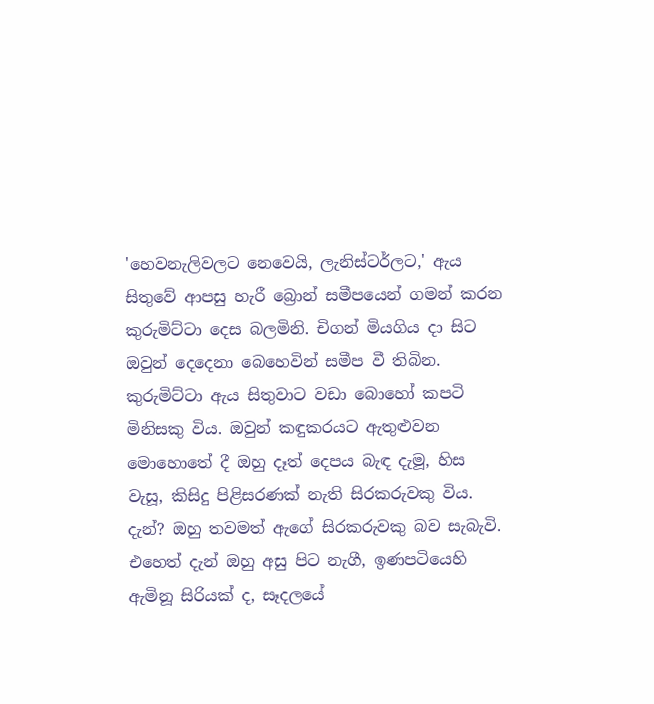'හෙවනැලිවලට නෙවෙයි, ලැනිස්ටර්ලට,' ඇය සිතුවේ ආපසු හැරී බ්‍රොන් සමීපයෙන් ගමන් කරන කුරුමිට්ටා දෙස බලමිනි. චිගන් මියගිය දා සිට ඔවුන් දෙදෙනා බෙහෙවින් සමීප වී තිබින. කුරුමිට්ටා ඇය සිතුවාට වඩා බො‍හෝ කපටි මිනිසකු විය. ඔවුන් කඳුකරයට ඇතුළුවන මොහොතේ දී ඔහු දෑත් දෙපය බැඳ දැමූ, හිස වැසූ, කිසිදු පිළිසරණක් නැති සිරකරුවකු විය. දැන්? ඔහු තවමත් ඇගේ සිරකරුවකු බව සැබැවි. එහෙත් දැන් ඔහු අසු පිට නැගී, ඉණපටියෙහි ඇමිනූ සිරියක් ද, සෑදලයේ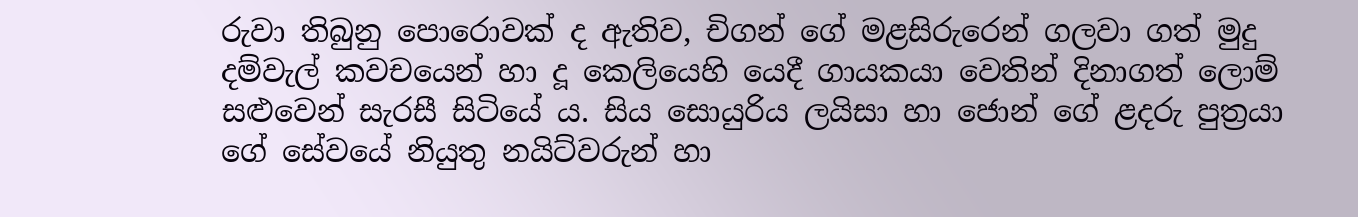රුවා තිබුනු පොරොවක් ද ඇතිව, චිගන් ‍ගේ මළසිරු‍රෙන් ගලවා ගත් මුදු දම්වැල් කවචයෙන් හා දූ කෙලියෙහි යෙදී ගායකයා වෙතින් දිනාගත් ‍ලොම් සළුවෙන් සැරසී සිටියේ ය. සිය සොයුරිය ලයිසා හා ජොන් ගේ ළදරු පුත්‍රයා ගේ සේවයේ නියුතු නයිට්වරුන් හා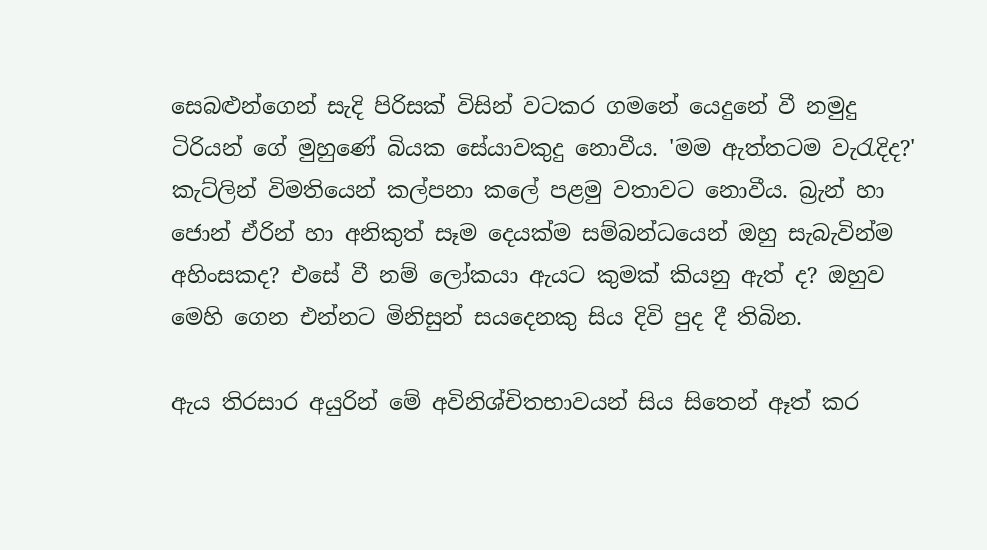සෙබළුන්ගෙන් සැදි පිරිසක් විසින් වටකර ගමනේ යෙදුනේ වී නමුදු ටිරියන් ගේ මුහුණේ බියක සේයාවකුදු ‍නොවීය. 'මම ඇත්තටම වැරැදිද?' කැට්ලින් විමතියෙන් කල්පනා කලේ පළමු වතාවට නොවීය. බ්‍රැන් හා ජොන් ඒරින් හා අනිකුත් සෑම දෙයක්ම සම්බන්ධයෙන් ඔහු සැබැවින්ම අහිංසකද? එසේ වී නම් ලෝකයා ඇයට කුමක් කියනු ඇත් ද? ඔහුව මෙහි ගෙන එන්නට මිනිසුන් සයදෙනකු සිය දිවි පුද දී තිබින.

ඇය තිරසාර අයුරින් මේ අවිනිශ්චිතභාවයන් සිය සිතෙන් ඈත් කර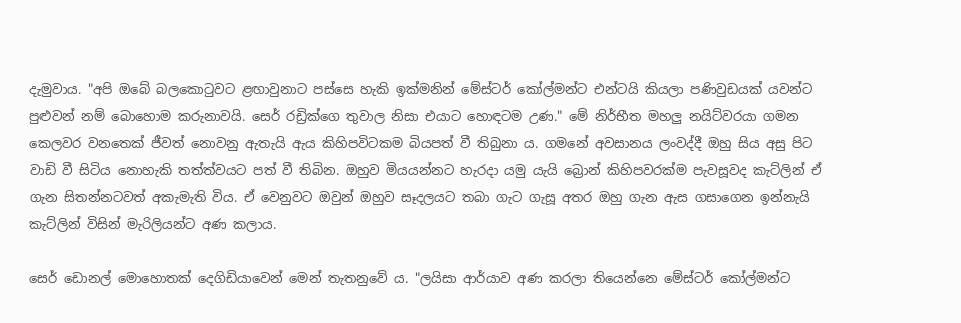දැමුවාය. "අපි ඔබේ බලකොටුවට ළඟාවුනාට පස්සෙ හැකි ඉක්මනින් මේස්ටර් කෝල්මන්ට එන්ටයි කියලා පණිවුඩයක් යවන්ට පුළුවන් නම් බොහොම කරුනාවයි‍. සෙර් රඩ්‍රික්ගෙ තුවාල නිසා එයාට හොඳටම උණ." මේ නිර්භීත මහලු නයිට්වරයා ගමන කෙලවර වනතෙක් ජීවත් නොවනු ඇතැයි ඇය කිහිපවිටකම බියපත් වී තිබුනා ය. ගමනේ අවසානය ලංවද්දී ඔහු සිය අසු පිට වාඩි වී සිටිය නොහැකි තත්ත්වයට පත් වී තිබින. ඔහුව මියයන්නට හැරදා යමු යැයි බ්‍රොන් කිහිපවරක්ම පැවසූවද කැට්ලින් ඒ ගැන සිතන්නටවත් අකැමැති විය. ඒ වෙනුවට ඔවුන් ඔහුව සෑදලයට තබා ගැට ගැසූ අතර ඔහු ගැන ඇස ගසාගෙන ඉන්නැයි කැට්ලින් විසින් මැරිලියන්ට අණ කලාය.

සෙර් ඩොනල් මොහොතක් දෙගිඩියාවෙන් මෙන් තැතනුවේ ය. "ලයිසා ආර්යාව අණ කරලා තියෙන්නෙ මේස්ටර් කෝල්මන්ට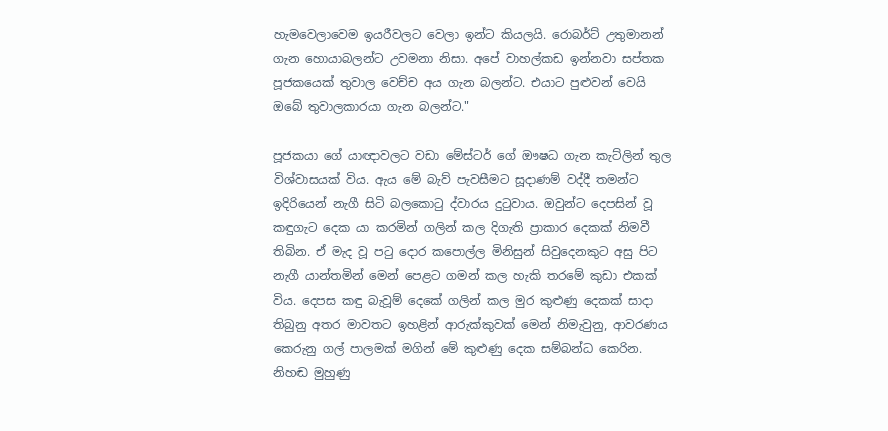හැම‍වෙලාවෙම ඉයරීවලට වෙලා ඉන්ට කියලයි. රොබර්ට් උතුමානන් ගැන හොයාබලන්ට උවමනා නිසා. අපේ වාහල්කඩ ඉන්නවා සප්තක පූජකයෙක් තුවාල වෙච්ච අය ගැන බලන්ට. එයාට පුළුවන් වෙයි ඔබේ තුවාලකාරයා ගැන බලන්ට."

පූජකයා ගේ යාඥාවලට වඩා මේස්ටර් ගේ ඖෂධ ගැන කැට්ලින් තුල විශ්වාසයක් විය. ඇය මේ බැව් පැවසීමට සූදාණම් වද්දී තමන්ට ඉදිරියෙන් නැගී සිටි බලකොටු ද්වාරය දුටුවාය. ඔවුන්ට දෙපසින් වූ කඳුගැට දෙක යා කරමින් ගලින් කල දිගැති ප්‍රාකාර දෙකක් නිමවී තිබින. ඒ මැද වූ පටු ‍දොර කපොල්ල මිනිසුන් සිවුදෙනකුට අසු පිට නැගී යාන්තමින් මෙන් පෙළට ගමන් කල හැකි තරමේ කුඩා එකක් විය. දෙපස කඳු බැවූම් දෙකේ ගලින් කල මුර කුළුණු දෙකක් සාදා තිබුනු අතර මාවතට ඉහළින් ආරුක්කුවක් මෙන් නිමැවුනු, ආවරණය කෙරුනු ගල් පාලමක් මගින් මේ කුළුණු දෙක සම්බන්ධ කෙරින. නිහඬ මුහුණු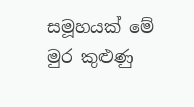සමූහයක් මේ මුර කුළුණු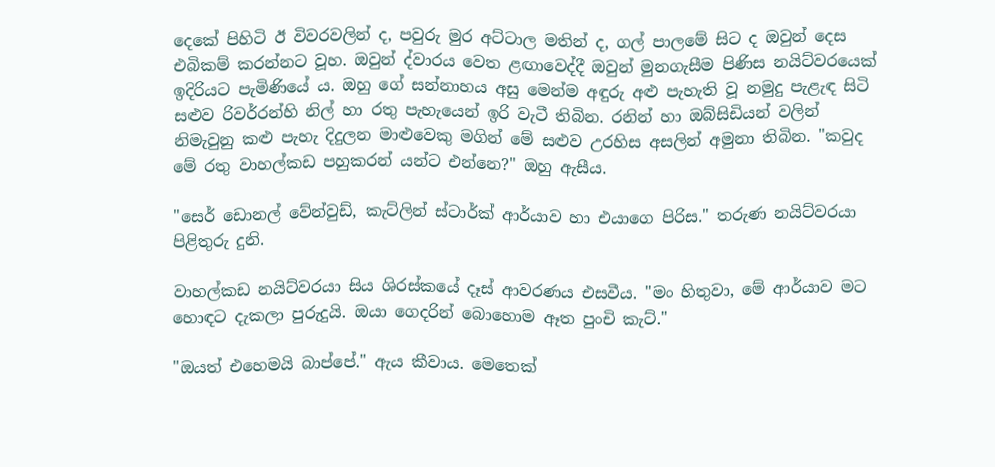දෙකේ පිහිටි ඊ විවරවලින් ද, පවුරු මුර අට්ටාල මතින් ද, ගල් පාලමේ සිට ද ඔවුන් දෙස එබිකම් කරන්නට වූහ. ඔවුන් ද්වාරය වෙත ළඟාවෙද්දී ඔවුන් මුනගැසීම පිණිස නයිට්වරයෙක් ඉදිරියට පැමිණියේ ය. ඔහු ගේ සන්නාහය අසු මෙන්ම අඳුරු අළු පැහැති වූ නමුදු පැළැඳ සිටි සළුව රිවර්රන්හි නිල් හා රතු පැහැයෙන් ඉරි වැටී තිබින. රනින් හා ඔබ්සිඩියන් වලින් නිමැවුනු කළු පැහැ දිදුලන මාළුවෙකු මගින් මේ සළුව උරහිස අසලින් අමුනා තිබින. "කවුද මේ රතු වාහල්කඩ පහුකරන් යන්ට එන්නෙ?" ඔහු ඇසීය.

"සෙර් ඩොනල් වේන්වුඩ්, කැට්ලින් ස්ටාර්ක් ආර්යාව හා එයාගෙ පිරිස." තරුණ නයිට්වරයා පිළිතුරු දුනි.

වාහල්කඩ නයිට්වරයා සිය ශිරස්කයේ දෑස් ආවරණය එසවීය. "මං හිතුවා, මේ ආර්යාව මට හොඳට දැකලා පුරුදුයි. ඔයා ගෙදරින් බොහොම ඈත පුංචි කැට්."

"ඔයත් එහෙමයි බාප්පේ." ඇය කීවාය. මෙතෙක්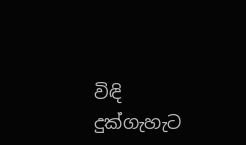විඳි දුක්ගැහැට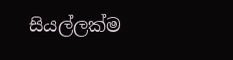සියල්ලක්ම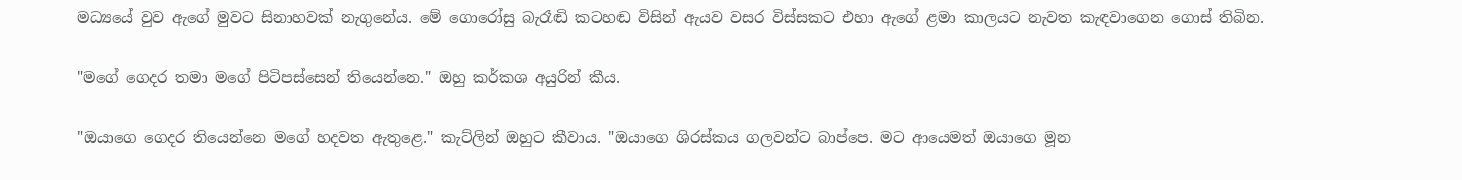මධ්‍යයේ වුව ඇගේ මුවට සිනාහවක් නැගුනේය. මේ ගොරෝසු බැරෑඬි කටහඬ විසින් ඇයව වසර විස්සකට එහා ඇ‍ගේ ළමා කාලයට නැවත කැඳවාගෙන ගොස් තිබින.

"මගේ ගෙදර තමා මගේ පිටිපස්සෙන් තියෙන්නෙ." ඔහු කර්කශ අයුරින් කීය.

"ඔයාගෙ ගෙදර තියෙන්නෙ මගේ හදවත ඇතුළෙ." කැට්ලින් ඔහුට කීවාය. "ඔයාගෙ ශිරස්කය ගලවන්ට බාප්පෙ. මට ආයෙමත් ඔයාගෙ මූන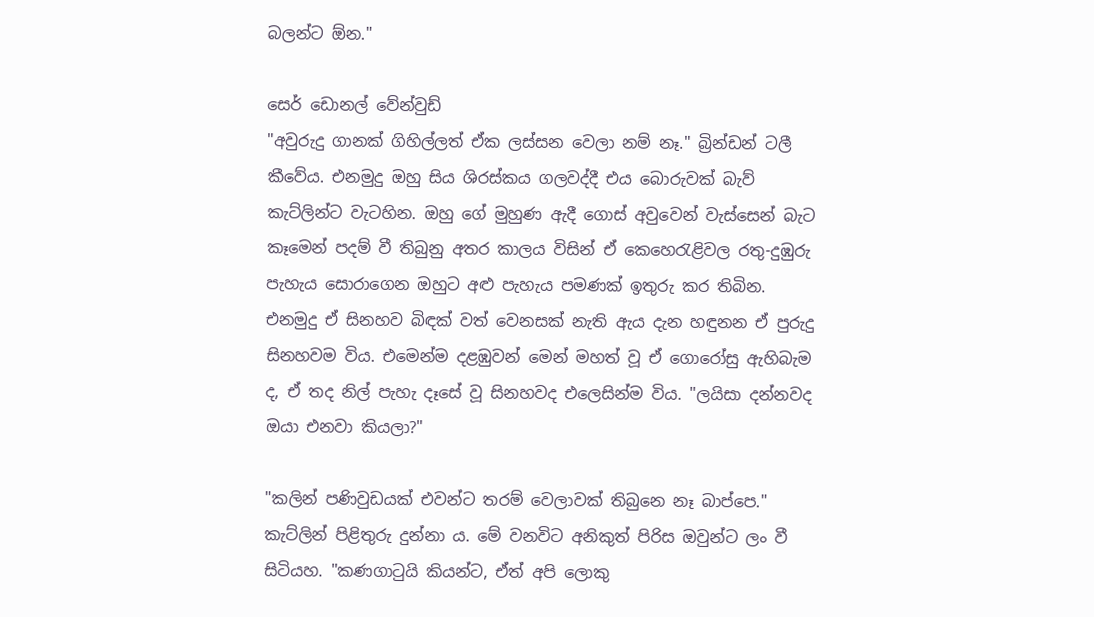බලන්ට ඕන."

සෙර් ඩොනල් වේන්වුඩ්
"අවුරුදු ගානක් ගිහිල්ලත් ඒක ලස්සන වෙලා නම් නෑ." බ්‍රින්ඩන් ටලී කීවේය. එනමුදු ඔහු සිය ශිරස්කය ගලවද්දී එය බොරුවක් බැව් කැට්ලින්ට වැටහින. ඔහු ගේ මුහුණ ඇදී ගොස් අවුවෙන් වැස්සෙන් බැ‍ට කෑමෙන් පදම් වී තිබුනු අතර කාලය විසින් ඒ කෙහෙරැළිවල රතු-දුඹුරු පැහැය සොරාගෙන ඔහුට අළු පැහැය පමණක් ඉතුරු කර තිබින. එනමුදු ඒ සිනහව බිඳක් වත් වෙනසක් නැති ඇය දැන හඳුනන ඒ පුරුදු සිනහවම විය. එමෙන්ම දළඹුවන් මෙන් මහත් වූ ඒ ගොරෝසු ඇහිබැම ද, ඒ තද නිල් පැහැ දෑසේ වූ සිනහවද එලෙසින්ම විය. "ලයිසා දන්නවද ඔයා එනවා කියලා?"

"කලින් පණිවුඩයක් එවන්ට තරම් වෙලාවක් තිබුනෙ නෑ බාප්පෙ." කැට්ලින් පිළිතුරු දුන්නා ය. මේ වනවිට අනිකුත් පිරිස ඔවුන්ට ලං වී සිටියහ. "කණගාටුයි කියන්ට, ඒත් අපි ලොකු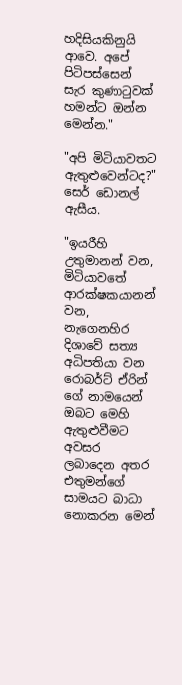හදිසියකිනුයි ආවෙ. අපේ පිටිපස්සෙන් සැර කුණාටුවක් හමන්ට ඔන්න මෙන්න."

"අපි මිටියාවතට ඇතුළුවෙන්ටද?" සෙර් ඩොනල් ඇසීය.

"ඉයරීහි උතුමානන් වන, මිටියාවතේ ආරක්ෂකයානන් වන, නැගෙනහිර දිශාවේ සත්‍ය අධිපතියා වන රොබර්ට් ඒරින් ගේ නාමයෙන් ඔබට මෙහි ඇතුළුවීමට අවසර ලබාදෙන අතර එතුමන්ගේ සාමයට බාධා නොකරන මෙන්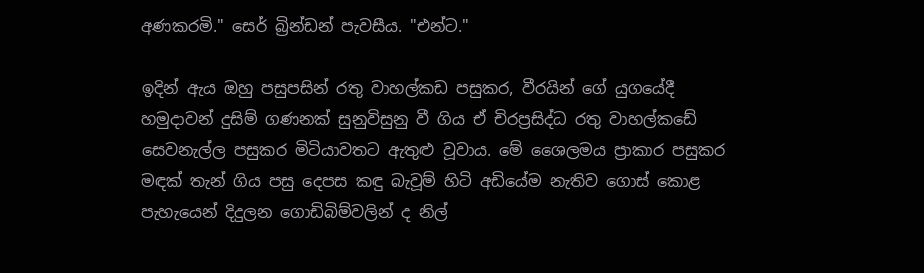අණකරමි." සෙර් බ්‍රින්ඩන් පැවසීය. "එන්ට."

ඉදින් ඇය ඔහු පසුපසින් රතු වාහල්කඩ පසුකර, වීරයින් ගේ යුගයේදී හමුදාවන් දුසිම් ගණනක් සුනුවිසුනු වී ගිය ඒ චිරප්‍රසිද්ධ රතු වාහල්ක‍ඩේ සෙවනැල්ල පසුකර මිටියාවතට ඇතුළු වූවාය‍. මේ ශෛලමය ප්‍රාකාර පසුකර මඳක් තැන් ගිය පසු දෙපස කඳු බැවූම් හිටි අඩියේම නැතිව ගොස් කොළ පැහැයෙන් දිදුලන ගොඩිබිම්වලින් ද නිල්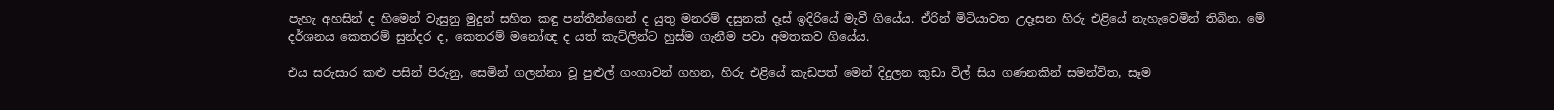පැහැ අහසින් ද හිමෙන් වැසුනු මුදුන් සහිත කඳු පන්තීන්ගෙන් ද යුතු මනරම් දසුනක් දෑස් ඉදිරියේ මැවී ගියේය. ඒරින් මිටියාවත උදෑසන හිරු එළියේ නැහැවෙමින් තිබින. මේ දර්ශනය කෙතරම් සුන්දර ද, කෙතරම් මනෝඥ ද යත් කැට්ලින්ට හුස්ම ගැනීම පවා අමතකව ගියේය.

එය සරුසාර කළු පසින් පිරුනු, සෙමින් ගලන්නා වූ පුළුල් ගංගාවන් ගහන, හිරු එළියේ කැඩපත් මෙන් දිදුලන කුඩා විල් සිය ගණනකින් සමන්විත, සෑම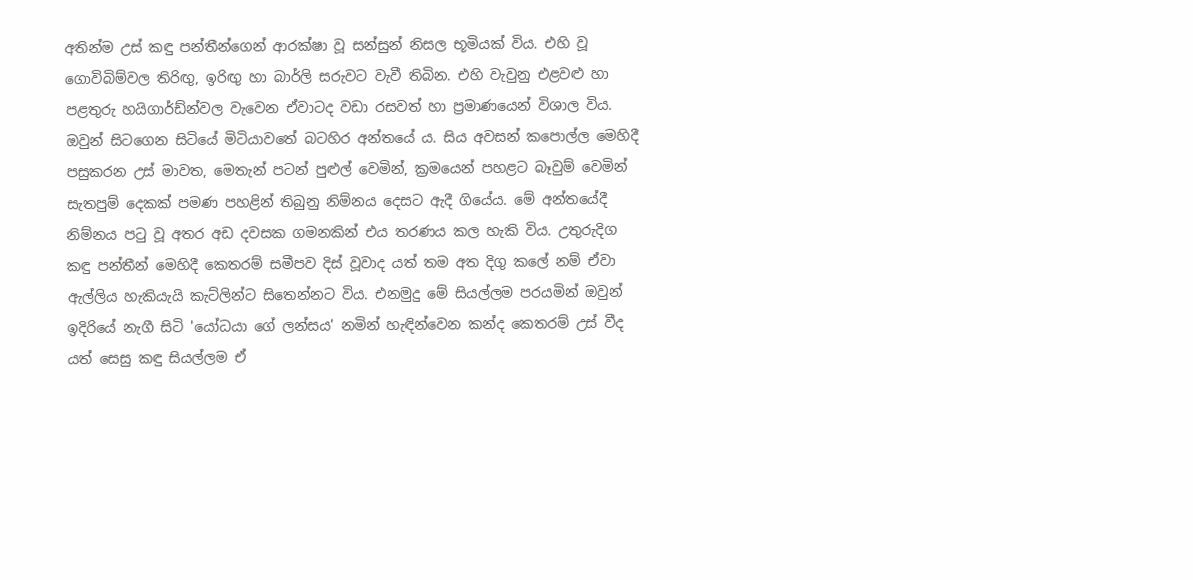අතින්ම උස් කඳු පන්තීන්ගෙන් ආරක්ෂා වූ සන්සුන් නිසල භූමියක් විය. එහි වූ ගොවිබිම්වල තිරිඟු, ඉරිඟු හා බාර්ලි සරුවට වැවී තිබින. එහි වැවුනු එළවළු හා පළතුරු හයිගාර්ඩ්න්වල වැවෙන ඒවාටද වඩා රසවත් හා ප්‍රමාණයෙන් විශාල විය. ඔවුන් සිටගෙන සිටියේ මිටියාවතේ බටහිර අන්ත‍යේ ය. සිය අවසන් කපොල්ල මෙහිදී පසුකරන උස් මාවත, මෙතැන් පටන් පුළුල් වෙමින්, ක්‍රමයෙන් පහළට බෑවුම් වෙමින් සැතපුම් දෙකක් පමණ පහළින් තිබුනු නිම්නය ‍දෙසට ඇදී ගියේය. මේ අන්තයේදී නිම්නය පටු වූ අතර අඩ දවසක ගමනකින් එය තරණය කල හැකි විය. උතුරුදිග කඳු පන්තීන් මෙහිදී ‍කෙතරම් සමීපව දිස් වූවාද යත් තම අත දිගු කලේ නම් ඒවා ඇල්ලිය හැකියැයි කැට්ලින්ට සිතෙන්නට විය. එනමුදු මේ සියල්ලම පරයමින් ඔවුන් ඉදිරියේ නැගී සිටි 'යෝධයා ගේ ලන්සය' නමින් හැඳින්වෙන කන්ද කෙතරම් උස් වීද යත් සෙසු කඳු සියල්ලම ඒ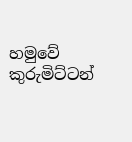හමුවේ කුරුමිට්ටන්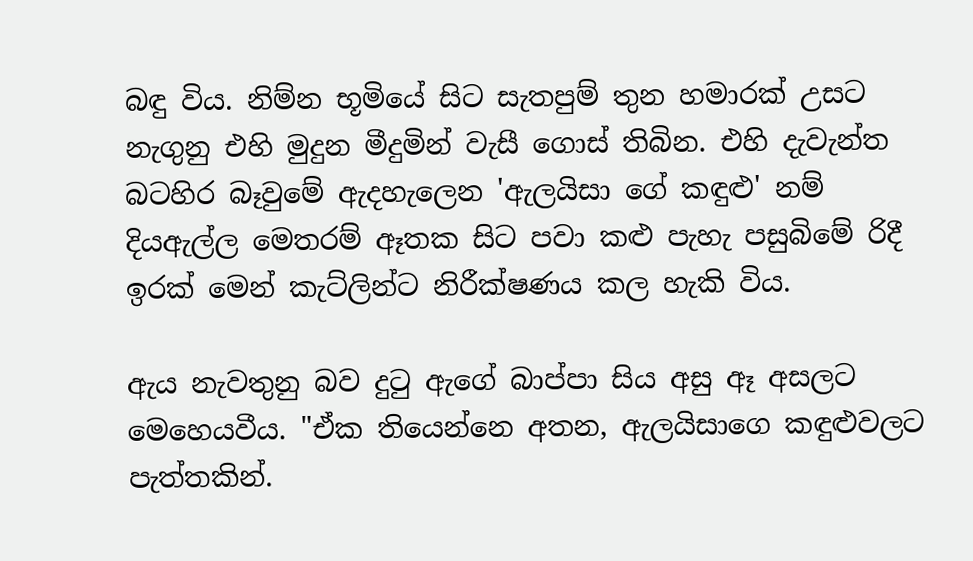බඳු විය. නිම්න භූමියේ සිට සැතපුම් තුන හමාරක් උසට නැගුනු එහි මුදුන මීදුමින් වැසී ගොස් තිබින. එහි දැවැන්ත බටහිර බෑවුමේ ඇදහැලෙන 'ඇලයිසා ගේ කඳුළු' නම් දියඇල්ල මෙතරම් ඈතක සිට පවා කළු පැහැ පසුබිමේ රිදී ඉරක් මෙන් කැට්ලින්ට නිරීක්ෂණය කල හැකි විය.

ඇය නැවතුනු බව දුටු ඇගේ බාප්පා සිය අසු ඈ අසලට මෙහෙයවීය. "ඒක තියෙන්නෙ අතන, ඇලයිසාගෙ කඳුළුවලට පැත්තකින්.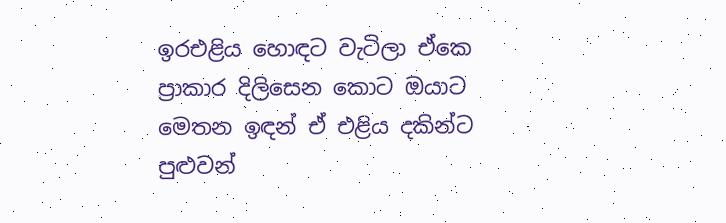ඉරඑළිය හොඳට වැටිලා ඒකෙ ප්‍රාකාර දිලි‍සෙන කොට ඔයාට මෙතන ඉඳන් ඒ එළිය දකින්ට පුළුවන්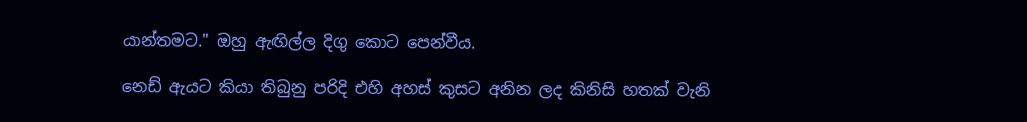යාන්තමට." ඔහු ඇඟිල්ල දිගු කොට පෙන්වීය.

නෙඩ් ඇයට කියා තිබුනු පරිදි එහි අහස් කුසට අනින ලද කිනිසි හතක් වැනි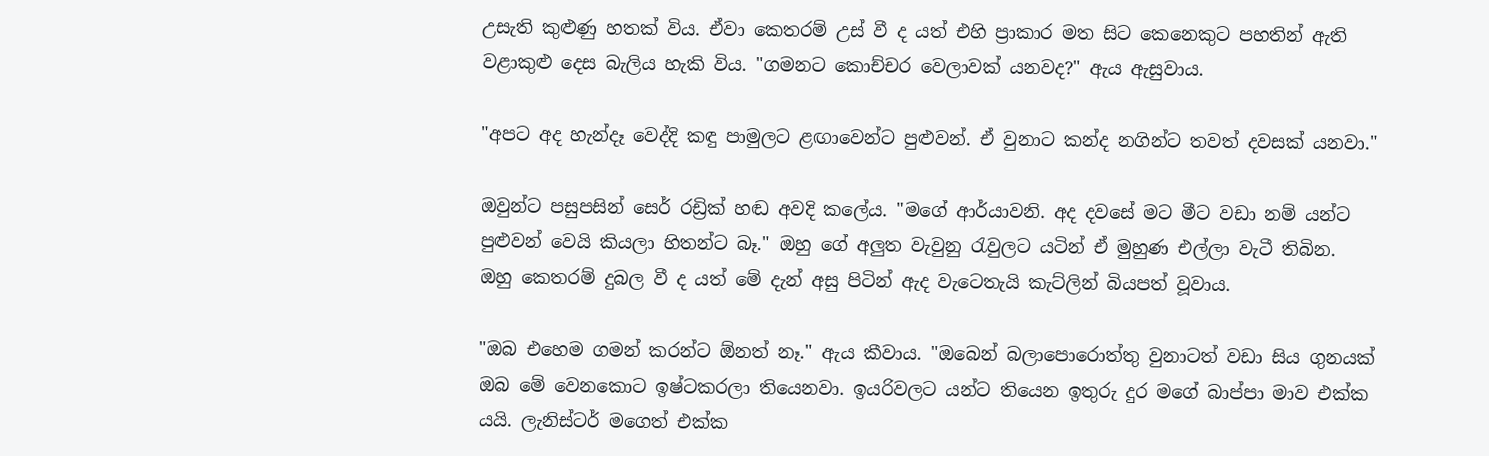උසැති කුළුණු හතක් විය. ඒවා කෙතරම් උස් වී ද යත් එහි ප්‍රාකාර මත සිට කෙනෙකුට පහතින් ඇති වළාකුළු දෙස බැලිය හැකි විය. "ගමනට කොච්චර වෙලාවක් යනවද?" ඇය ඇසුවාය.

"අපට අද හැන්දෑ වෙද්දි කඳු පාමුලට ළඟාවෙන්ට පුළුවන්. ඒ වුනාට කන්ද නගින්ට තවත් දවසක් යනවා."

ඔවුන්ට පසුපසින් සෙර් රඩ්‍රික් හඬ අවදි කලේය. "මගේ ආර්යාවනි. අද දවසේ මට මීට වඩා නම් යන්ට පුළුවන් වෙයි කියලා හිතන්ට බෑ." ඔහු ‍ගේ අලුත වැවුනු රැවුලට යටින් ඒ මුහුණ එල්ලා වැටී තිබින. ඔහු ‍කෙතරම් දුබල වී ද යත් මේ දැන් අසු පිටින් ඇද වැටෙතැයි කැට්ලින් බියපත් වූවාය.

"ඔබ එහෙම ගමන් කරන්ට ඕනත් නෑ." ඇය කීවාය. "ඔබෙන් බලාපොරොත්තු වුනාටත් වඩා සිය ගුනයක් ඔබ මේ වෙනකොට ඉෂ්ටකරලා තියෙනවා. ඉයරිවලට යන්ට තියෙන ඉතුරු දුර මගේ බාප්පා මාව එක්ක යයි. ලැනිස්ටර් මගෙත් එක්ක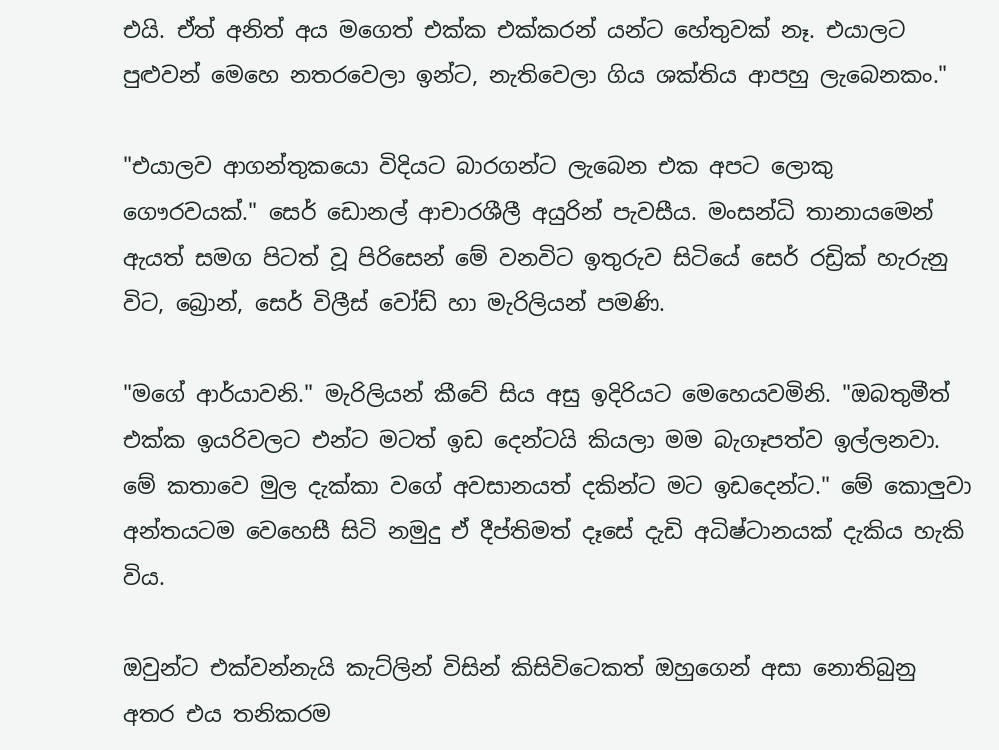එයි. ඒත් අනිත් අය මගෙත් එක්ක එක්කරන් යන්ට හේතුවක් නෑ. එයාලට පුළුවන් මෙහෙ නතරවෙලා ඉන්ට, නැතිවෙලා ගිය ශක්තිය ආපහු ලැබෙනකං."

"එයාලව ආගන්තුකයො විදියට බාරගන්ට ලැබෙන එක අපට ලොකු ගෞරවයක්." සෙර් ඩොනල් ආචාරශීලී අයුරින් පැවසීය. මංසන්ධි තානායමෙන් ඇයත් සමග පිටත් වූ පිරිසෙන් මේ වනවිට ඉතුරුව සිටියේ සෙර් රඩ්‍රික් හැරුනු විට, බ්‍රොන්, සෙර් විලීස් වෝඩ් හා මැරිලියන් පමණි.

"මගේ ආර්යාවනි." මැරිලියන් කීවේ සිය අසු ඉදිරියට මෙහෙයවමිනි. "ඔබතුමීත් එක්ක ඉයරිවලට එන්ට මටත් ඉඩ දෙන්ටයි කියලා මම බැගෑපත්ව ඉල්ලනවා. මේ කතාවෙ මුල දැක්කා වගේ අවසානයත් දකින්ට මට ඉඩදෙන්ට." මේ කොලුවා අන්තයටම වෙහෙසී සිටි නමුදු ඒ දීප්තිමත් දෑසේ දැඩි අධිෂ්ටානයක් දැකිය හැකි විය.

ඔවුන්ට එක්වන්නැයි කැට්ලින් විසින් කිසිවිටෙකත් ඔහුගෙන් අසා නොතිබුනු අතර එය තනිකරම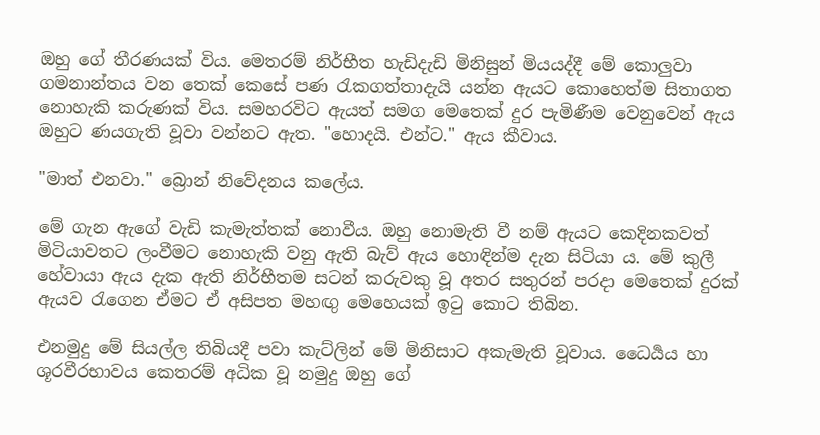ඔහු ගේ තීරණයක් විය. මෙතරම් නිර්භීත හැඩිදැඩි මිනිසුන් මියයද්දී මේ කොලුවා ගමනාන්තය වන තෙක් කෙසේ පණ රැකගත්තාදැයි යන්න ඇයට කොහෙත්ම සිතාගත නොහැකි කරුණක් විය. සමහරවිට ඇයත් සමග මෙ‍තෙක් දුර පැමිණීම වෙනුවෙන් ඇය ඔහුට ණයගැති වූවා වන්නට ඇත. "හොදයි. එන්ට." ඇය කීවාය.

"මාත් එනවා." බ්‍රොන් නිවේදනය කලේය.

මේ ගැන ඇගේ වැඩි කැමැත්තක් නොවීය. ඔහු නොමැති වී නම් ඇයට කෙදිනකවත් මිටියාවතට ලංවීමට නොහැකි වනු ඇති බැව් ඇය හොඳින්ම දැන සිටියා ය. මේ කුලී හේවායා ඇය දැක ඇති නිර්භීතම සටන් කරුවකු වූ අතර සතුරන් පරදා මෙතෙක් දුරක් ඇයව රැගෙන ඒමට ඒ අසිපත මහඟු මෙ‍හෙයක් ඉටු කොට තිබින.

එනමුදු මේ සියල්ල තිබියදී පවා කැට්ලින් මේ මිනිසාට අකැමැති වූවාය. ධෛර්‍යය හා ශූරවීරභාවය කෙතරම් අධික වූ නමුදු ඔහු ‍ගේ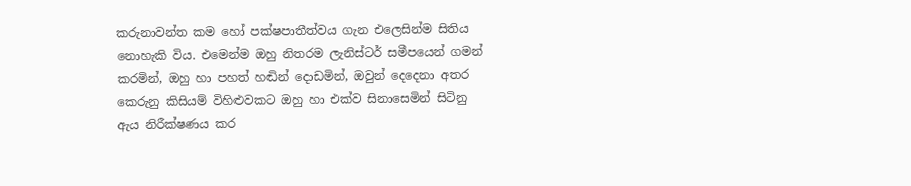කරුනාවන්ත කම හෝ පක්ෂපාතීත්වය ගැන එ‍ලෙසින්ම සිතිය නොහැකි විය. එමෙන්ම ඔහු නිතරම ලැනිස්ටර් සමීපයෙන් ගමන් කරමින්, ඔහු හා පහත් හඬින් දොඩමින්, ඔවුන් දෙදෙනා අතර කෙරුනු ‍කිසියම් විහිළුවකට ඔහු හා එක්ව සිනාසෙමින් සිටිනු ඇය නිරීක්ෂණය කර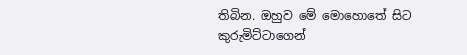තිබින. ඔහුව මේ මොහොතේ සිට කුරුමිට්ටාගෙන්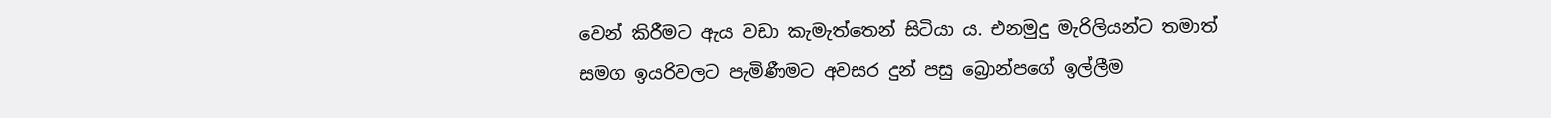වෙන් කිරීමට ඇය වඩා කැමැත්තෙන් සිටියා ය. එනමුදු මැරිලියන්ට තමාත් සමග ඉයරිවලට පැමිණීමට අවසර දුන් පසු බ්‍රොන්පගේ ඉල්ලීම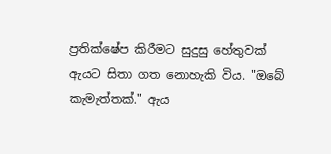ප්‍රතික්ෂේප කිරීමට සුදුසු හේතුවක් ඇයට සිතා ගත නොහැකි විය. "ඔබේ කැමැත්තක්." ඇය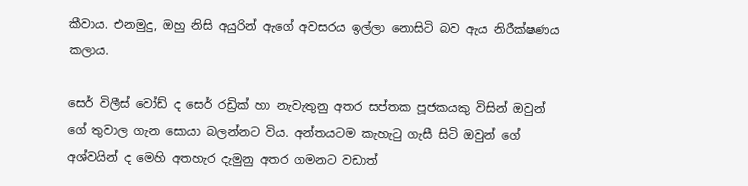කීවාය. එනමුදු, ඔහු නිසි අයුරින් ඇගේ අවසරය ඉල්ලා නොසිටි බව ඇය නිරීක්ෂණය කලාය.

සෙර් විලීස් වෝඩ් ද සෙර් රඩ්‍රික් හා නැවැතුනු අතර සප්තක පූජකයකු විසින් ඔවුන් ගේ තුවාල ගැන සොයා බලන්නට විය. අන්තයටම කැහැටු ගැසී සිටි ඔවුන් ‍ගේ අශ්වයින් ද මෙහි අතහැර දැමුනු අතර ගමනට වඩාත්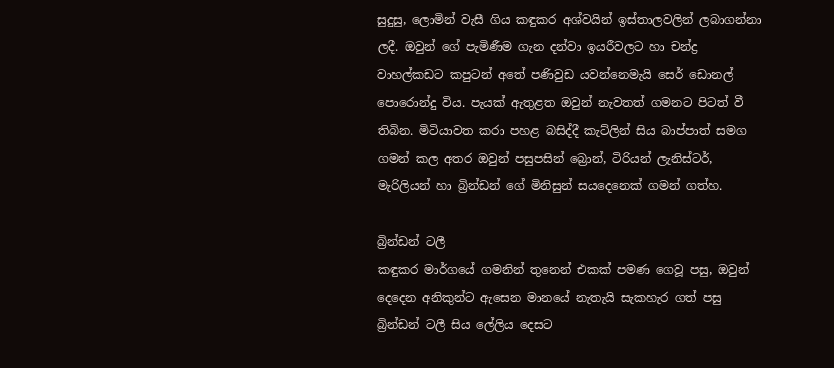සුදුසු, ලොමින් වැසී ගිය කඳුකර අශ්වයින් ඉස්තාලවලින් ලබාගන්නා ලදී. ඔවුන් ගේ පැමිණීම ගැන දන්වා ඉයරීවලට හා චන්ද්‍ර වාහල්කඩට කපුටන් අතේ පණිවුඩ යවන්නෙමැයි සෙර් ඩොනල් පොරොන්දු විය. පැයක් ඇතුළත ඔවුන් නැවතත් ගමනට පිටත් වී තිබින. මිටියාවත කරා පහළ බසිද්දී කැට්ලින් සිය බාප්පාත් සමග ගමන් කල අතර ඔවුන් පසුපසින් බ්‍රොන්, ටිරියන් ලැනිස්ටර්, මැරිලියන් හා බ්‍රින්ඩන් ‍ගේ මිනිසුන් සයදෙනෙක් ගමන් ගත්හ.

බ්‍රින්ඩන් ටලී
කඳුකර මාර්ගයේ ගමනින් තුනෙන් එකක් පමණ ගෙවූ පසු, ඔවුන් දෙදෙන අනිකුන්ට ඇසෙන මානයේ නැතැයි සැකහැර ගත් පසු බ්‍රින්ඩන් ටලී සිය ලේලිය දෙසට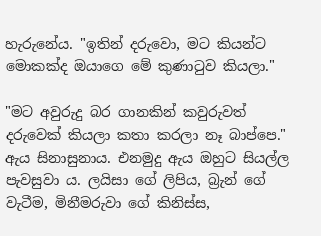හැරුනේය. "ඉතින් දරුවො, මට කියන්ට මොකක්ද ඔයාගෙ මේ කුණාටුව කියලා."

"මට අවුරුදු බර ගානකින් කවුරුවත් දරුවෙක් කියලා කතා කරලා නෑ බාප්පෙ." ඇය සිනාසුනාය. එනමුදු ඇය ඔහුට සියල්ල පැවසුවා ය. ලයිසා ගේ ලිපිය, බ්‍රැන් ගේ වැටීම, මිනීමරුවා ගේ කිනිස්ස,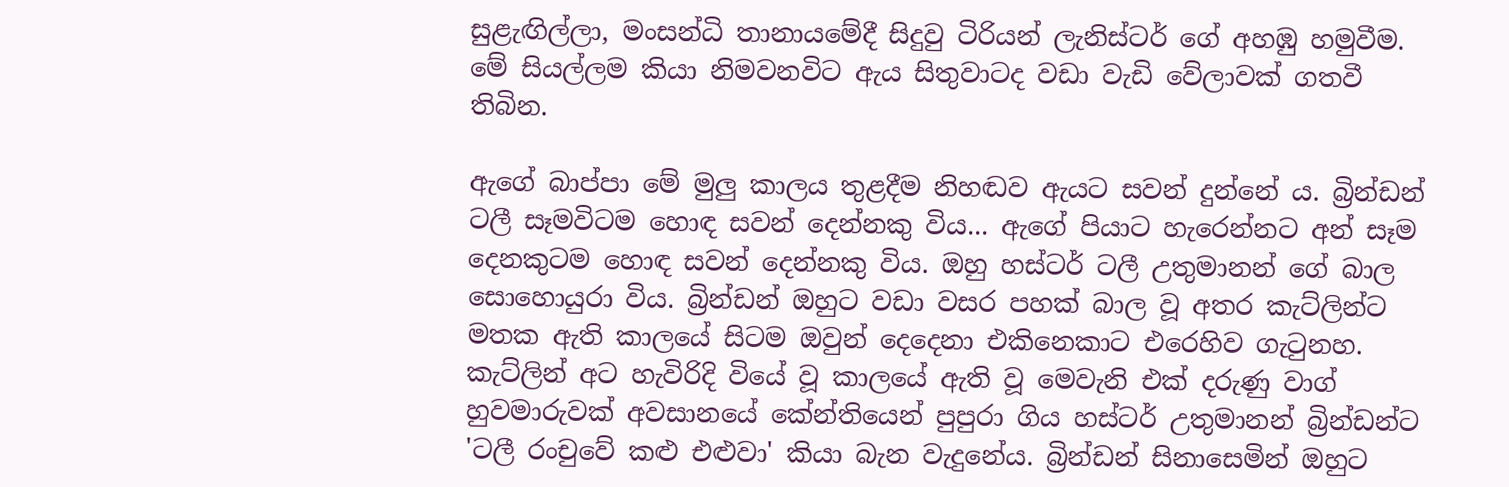සුළැඟිල්ලා, මංසන්ධි තානායමේදී සිදුවු ටිරියන් ලැනිස්ටර් ගේ අහඹු හමුවීම. මේ සියල්ලම කියා නිමවනවිට ඇය සිතුවාටද වඩා වැඩි ‍වේලාවක් ගතවී තිබින.

ඇගේ බාප්පා මේ මුලු කාලය තුළදීම නිහඬව ඇයට සවන් දුන්නේ ය. බ්‍රින්ඩන් ටලී සෑමවිටම හොඳ සවන් දෙන්නකු විය... ඇගේ පියාට හැරෙන්නට අන් සෑම දෙනකුටම හොඳ සවන් දෙන්නකු විය. ඔහු හස්ටර් ටලී උතුමානන් ගේ බාල සොහොයුරා විය. බ්‍රින්ඩන් ඔහුට වඩා වසර පහක් බාල වූ අතර කැට්ලින්ට මතක ඇති කාලයේ සිටම ඔවුන් දෙදෙනා එකිනෙකාට එරෙහිව ගැටුනහ. කැට්ලින් අට හැවිරිදි වි‍යේ වූ කාලයේ ඇති වූ මෙවැනි එක් දරුණු වාග් හුවමාරුවක් අවසානයේ කේන්තියෙන් පුපුරා ගිය හස්ටර් උතුමානන් බ්‍රින්ඩන්ට 'ටලී රංචුවේ කළු එළුවා' කියා බැන වැදුනේය. බ්‍රින්ඩන් සිනාසෙමින් ඔහුට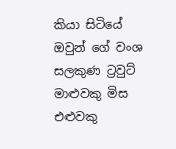කියා සිටියේ ඔවුන් ගේ වංශ සලකුණ ට්‍රවුට් මාළුවකු මිස එළුවකු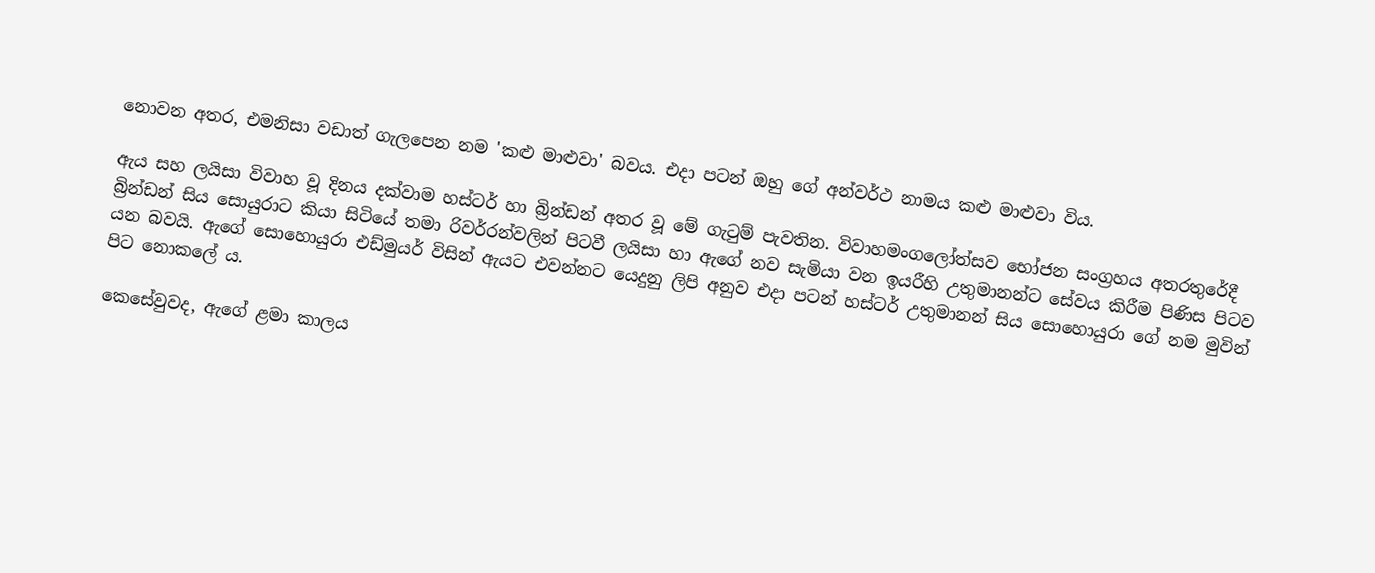නොවන අතර, එමනිසා වඩාත් ගැලපෙන නම 'කළු මාළුවා' බවය‍. එදා පටන් ඔහු ගේ අන්වර්ථ නාමය කළු මාළුවා විය.

ඇය සහ ලයිසා විවාහ වූ දිනය දක්වාම හස්ටර් හා බ්‍රින්ඩන් අතර වූ මේ ගැටුම් පැවතින. විවාහමංගලෝත්සව භෝජන සංග්‍රහ‍ය අතරතුරේදී බ්‍රින්ඩන් සිය සොයුරාට කියා සිටියේ තමා රිවර්රන්වලින් පිටවී ලයිසා හා ඇගේ නව සැමියා වන ඉයරීහි උතුමානන්ට සේවය කිරීම පිණිස පිටව යන බවයි. ඇගේ සො‍හොයුරා එඩ්මුයර් විසින් ඇයට එවන්නට යෙදුනු ලිපි අනුව එදා පටන් හස්ටර් උතුමානන් සිය සොහොයුරා ගේ නම මුවින් පිට නොකලේ ය.

කෙසේවුවද, ඇගේ ළමා කාලය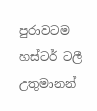පුරාවටම හස්ටර් ටලී උතුමානන්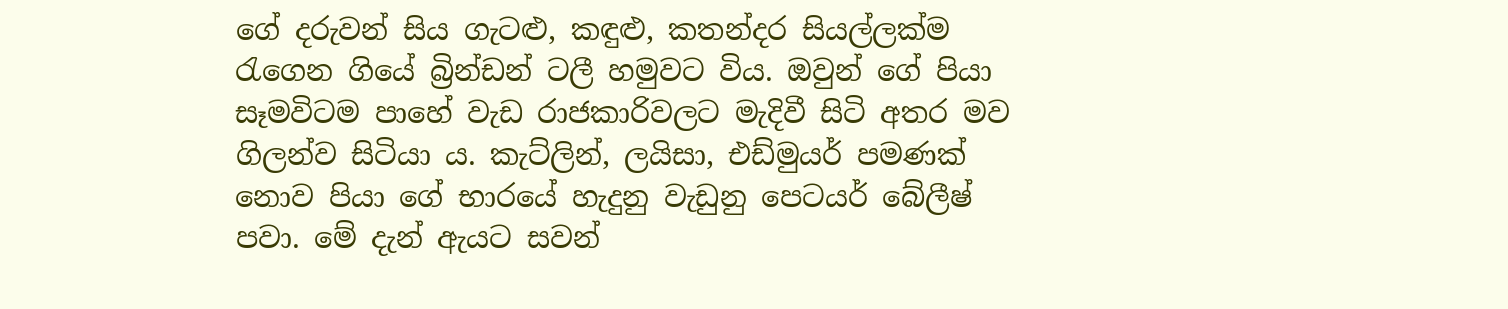ගේ දරුවන් සිය ගැටළු, කඳුළු, කතන්දර සියල්ලක්ම රැගෙන ගියේ බ්‍රින්ඩන් ටලී හමුවට විය. ඔවුන් ගේ පියා සෑමවිටම පාහේ වැඩ රාජකාරිවලට මැදිවී සිටි අතර මව ගිලන්ව සිටියා ය. කැට්ලින්, ලයිසා, එඩ්මුයර් පමණක් නොව පියා ගේ භාර‍යේ හැදුනු වැඩුනු පෙටයර් බේලීෂ් පවා. මේ දැන් ඇයට සවන්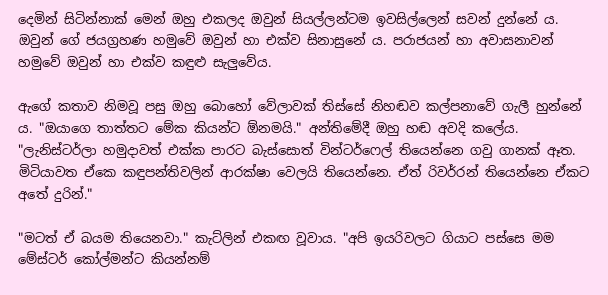දෙමින් සිටින්නාක් මෙන් ඔහු එකලද ඔවුන් සියල්ලන්ටම ඉවසිල්ලෙන් සවන් දුන්නේ ය. ඔවුන් ‍ගේ ජයග්‍රහණ හමු‍වේ ඔවුන් හා එක්ව සිනාසුනේ ය. පරාජයන් හා අවාසනාවන් හමු‍වේ ඔවුන් හා එක්ව කඳුළු සැලුවේය.

ඇගේ කතාව නිමවූ පසු ඔහු බොහෝ වේලාවක් තිස්සේ නිහඬව කල්පනාවේ ගැලී හුන්නේ ය. "ඔයාගෙ තාත්තට මේක කියන්ට ඕනමයි." අන්තිමේදී ඔහු හඬ අවදි ක‍ලේය. "ලැනිස්ටර්ලා හමුදාවත් එක්ක පාරට බැස්සොත් වින්ටර්ෆෙල් තියෙන්නෙ ගවු ගානක් ඈත. මිටියාවත ඒකෙ කඳුපන්තිවලින් ආරක්ෂා වෙලයි තියෙන්නෙ. ඒත් රිවර්රන් ති‍යෙන්නෙ ඒකට අතේ දුරින්."

"මටත් ඒ බයම තියෙනවා." කැට්ලින් එකඟ වූවාය. "අපි ඉයරිවලට ගියාට පස්සෙ මම මේස්ටර් කෝල්මන්ට කියන්නම්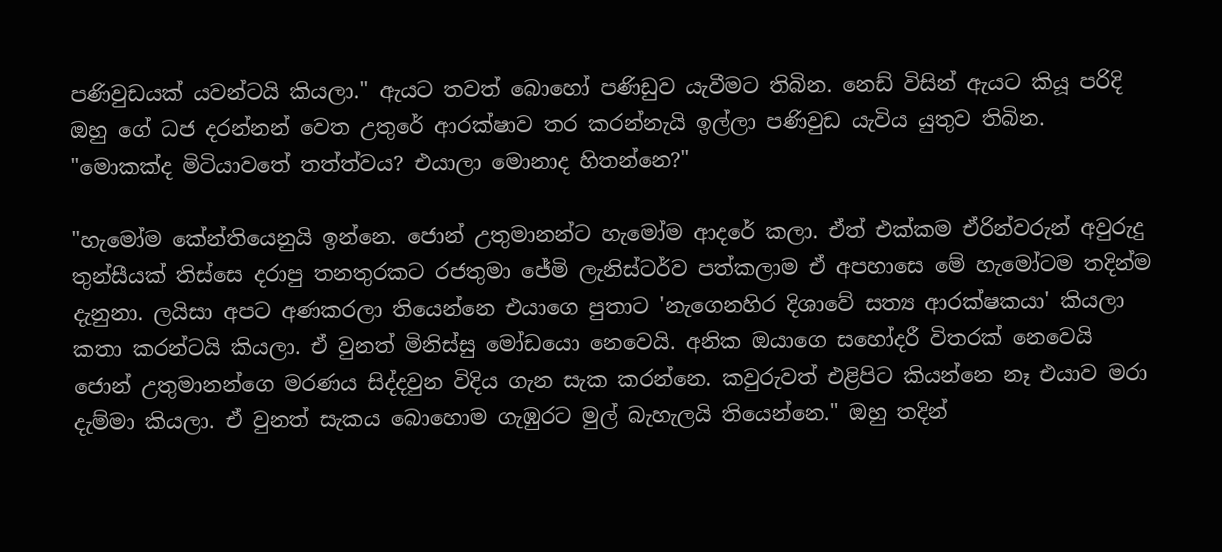පණිවුඩයක් යවන්ටයි කියලා." ඇයට තවත් බොහෝ පණිඩුව යැවීමට තිබින. නෙඩ් විසින් ඇයට කියූ පරිදි ඔහු ගේ ධජ දරන්නන් වෙත උතු‍‍රේ ආරක්ෂාව තර කරන්නැයි ඉල්ලා පණිවුඩ යැවිය යුතුව තිබින. "මොකක්ද මිටියාවතේ තත්ත්වය? එයාලා මොනාද හිතන්නෙ?"

"හැමෝම කේන්තියෙනුයි ඉන්නෙ. ජොන් උතුමානන්ට හැමෝම ආදරේ කලා. ඒත් එක්කම ඒරින්වරුන් අවුරුදු තුන්සීයක් තිස්සෙ දරාපු තනතුරකට රජතුමා ජේමි ලැනිස්ටර්ව පත්කලාම ඒ අපහාසෙ මේ හැ‍මෝටම තදින්ම දැනුනා. ලයිසා අපට අණකරලා තියෙන්නෙ එයාගෙ පුතාට 'නැ‍ගෙනහිර දිශාවේ සත්‍ය ආරක්ෂකයා' කියලා කතා කරන්ටයි කියලා. ඒ වුනත් මිනිස්සු මෝඩයො නෙවෙයි. අනික ඔයාගෙ සහෝදරී විතරක් ‍නෙවෙයි ජොන් උතුමානන්ගෙ මරණය සිද්දවුන විදිය ගැන සැක කරන්නෙ. කවුරුවත් එළිපිට කියන්නෙ නෑ එයාව මරා දැම්මා කියලා. ඒ වුනත් සැකය බොහොම ගැඹුරට මුල් බැහැලයි තියෙන්නෙ." ඔහු තදින්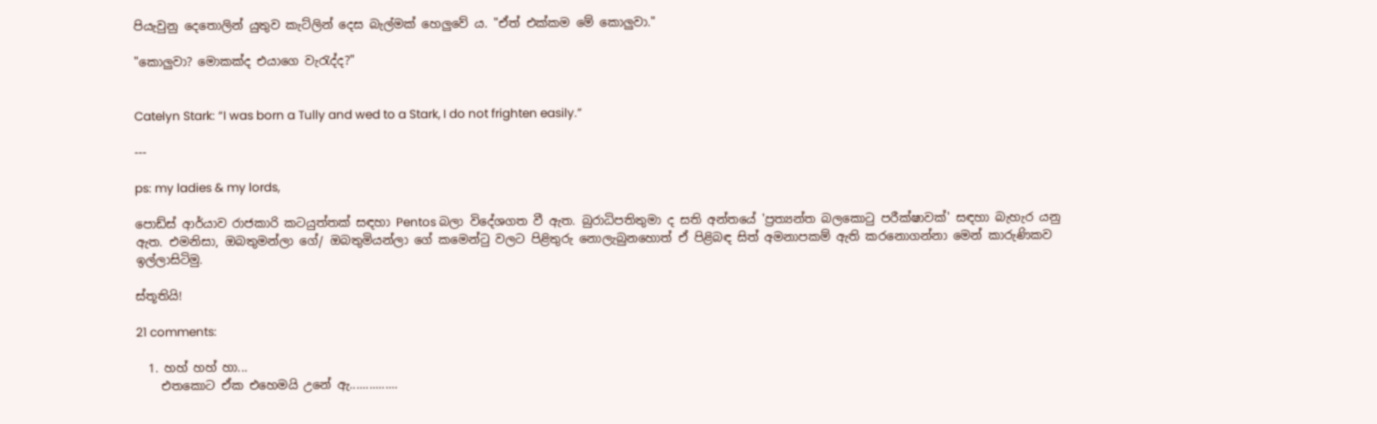පියැවුනු දෙතොලින් යුතුව කැට්ලින් දෙස බැල්මක් හෙලුවේ ය. "ඒත් එක්කම මේ ‍කොලුවා."

"කොලුවා? මොකක්ද එයාගෙ වැරැද්ද?"


Catelyn Stark: “I was born a Tully and wed to a Stark, I do not frighten easily.”

---

ps: my ladies & my lords,

පොඩ්ස් ආර්යාව රාජකාරි කටයුත්තක් සඳහා Pentos බලා විදේශගත වී ඇත. බුරාධිපතිතුමා ද සති අන්තයේ 'ප්‍රත්‍යන්ත බලකොටු පරීක්ෂාවක්' සඳහා බැහැර යනු ඇත. එමනිසා, ඔබතුමන්ලා ගේ/ ඔබතුමියන්ලා ගේ කමෙන්ටු වලට පිළිතුරු නොලැබුනහොත් ඒ පිළිබඳ සිත් අමනාපකම් ඇති කරනොගන්නා මෙන් කාරුණිකව ඉල්ලාසිටිමු.

ස්තූතියි!

21 comments:

  1. හහ් හහ් හා...
    එතකොට ඒක එහෙමයි උනේ ඇ...............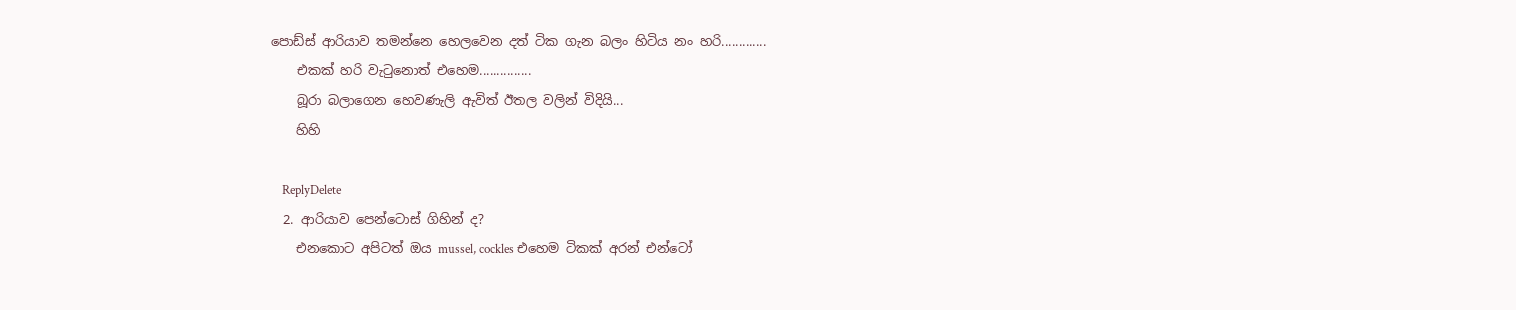පොඩ්ස් ආරියාව තමන්නෙ හෙලවෙන දත් ටික ගැන බලං හිටිය නං හරි.............
    එකක් හරි වැටුනොත් එහෙම...............
    බූරා බලාගෙන හෙවණැලි ඇවිත් ඊතල වලින් විදියි...
    හිහි

    ReplyDelete
  2. ආරියාව පෙන්ටොස් ගිහින් ද?
    එනකොට අපිටත් ඔය mussel, cockles එහෙම ටිකක් අරන් එන්ටෝ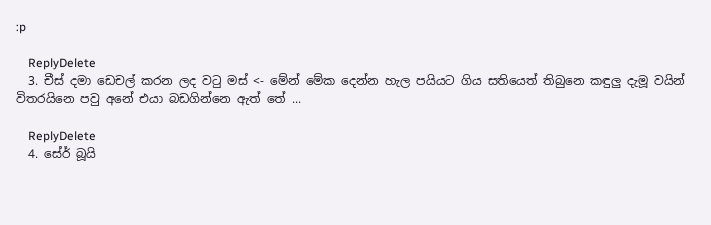:p

    ReplyDelete
  3. චීස් දමා ඩෙචල් කරන ලද වටු මස් <- මේන් මේක දෙන්න හැල පයියට ගිය සතියෙත් තිබුනෙ කඳුලු දැමූ වයින් විතරයිනෙ පවු අනේ එයා බඩගින්නෙ ඇත් තේ ...

    ReplyDelete
  4. සේර් බූයි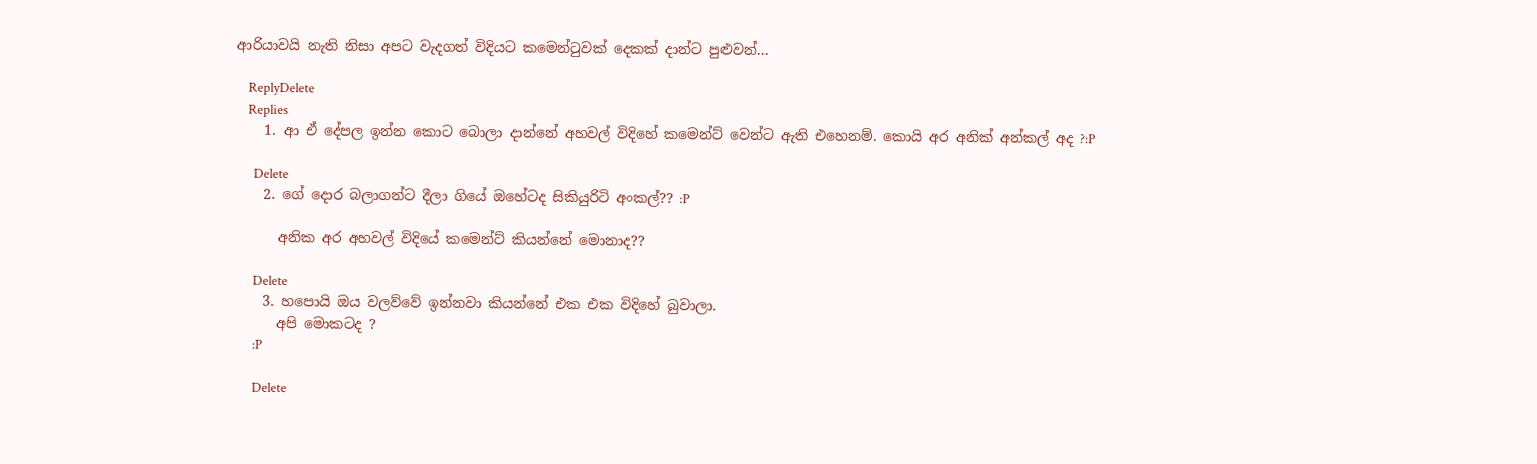ආරියාවයි නැති නිසා අපට වැදගත් විදියට කමෙන්ටුවක් දෙකක් දාන්ට පුළුවන්...

    ReplyDelete
    Replies
    1. ආ ඒ දේපල ඉන්න කොට බොලා දාන්නේ අහවල් විදිහේ කමෙන්ට් වෙන්ට ඇති එහෙනම්. කොයි අර අනික් අන්කල් අද ?:P

      Delete
    2. ගේ දොර බලාගන්ට දීලා ගියේ ඔහේටද සිකියුරිටි අංකල්?? :P

      අනික අර අහවල් විදියේ කමෙන්ට් කියන්නේ මොනාද??

      Delete
    3. හපොයි ඔය වලව්වේ ඉන්නවා කියන්නේ එක එක විදිහේ බුවාලා.
      අපි මොකටද ?
      :P

      Delete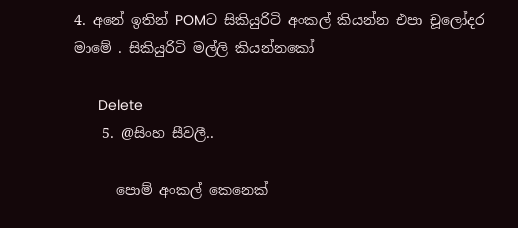4. අනේ ඉතින් POMට සිකියුරිටි අංකල් කියන්න එපා චූලෝදර මාමේ . සිකියුරිටි මල්ලි කියන්නකෝ

      Delete
    5. @සිංහ සීවලී..

      පොම් අංකල් කෙනෙක්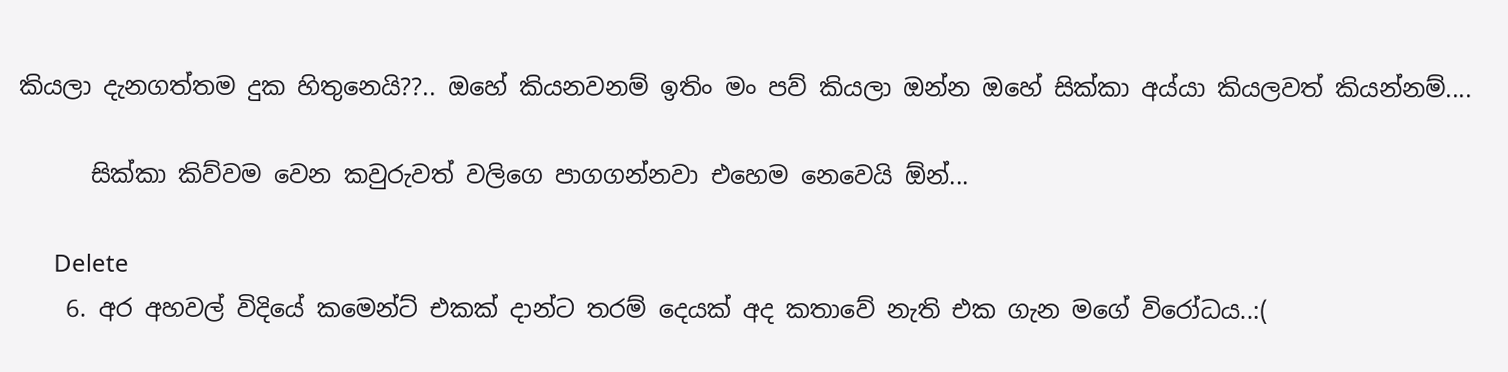කියලා දැනගත්තම දුක හිතුනෙයි??.. ඔහේ කියනවනම් ඉතිං මං පව් කියලා ඔන්න ඔහේ සික්කා අය්යා කියලවත් කියන්නම්....

      සික්කා කිව්වම වෙන කවුරුවත් වලිගෙ පාගගන්නවා එහෙම නෙවෙයි ඕන්...

      Delete
    6. අර අහවල් විදියේ කමෙන්ට් එකක් දාන්ට තරම් දෙයක් අද කතාවේ නැති එක ගැන මගේ විරෝධය..:(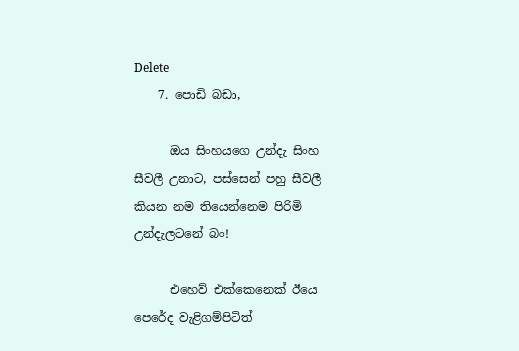Delete
    7. පොඩි බඩා,

      ඔය සිංහයගෙ උන්දැ සිංහ සීවලී උනාට, පස්සෙන් පහු සීවලී කියන නම තියෙන්නෙම පිරිමි උන්දැලටනේ බං!

      එහෙව් එක්කෙනෙක් ඊයෙ පෙරේද වැළිගම්පිටිත්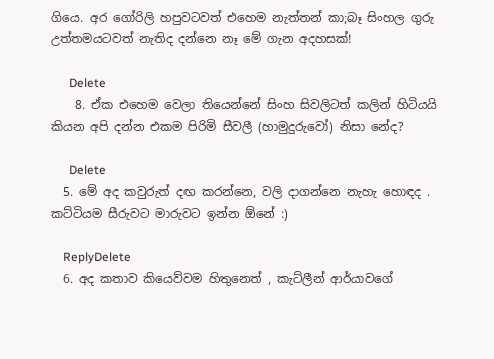ගියෙ. අර ගෝරිලි හපුවටවත් එහෙම නැත්තන් කා;බෑ සිංහල ගුරු උත්තමයටවත් නැතිද දන්නෙ නෑ මේ ගැන අදහසක්!

      Delete
    8. ඒක එහෙම වෙලා තියෙන්නේ සිංහ සිවලිටත් කලින් හිටියයි කියන අපි දන්න එකම පිරිමි සීවලී (හාමුදුරුවෝ) නිසා නේද?

      Delete
  5. මේ අද කවුරුත් දඟ කරන්නෙ, වලි දාගන්නෙ නැහැ හොඳද . කට්ටියම සීරුවට මාරුවට ඉන්න ඕනේ :)

    ReplyDelete
  6. අද කතාව කියෙව්වම හිතුනෙත් , කැට්ලීන් ආර්යාවගේ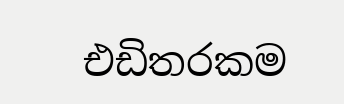එඩිතරකම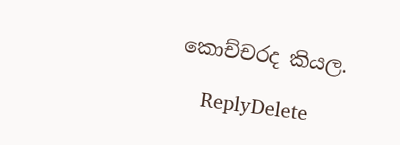කොච්චරද කියල.

    ReplyDelete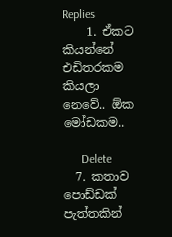Replies
    1. ඒකට කියන්නේ එඩිතරකම කියලා නෙවේ.. ඕක මෝඩකම..

      Delete
  7. කතාව පොඩ්ඩක් පැත්තකින්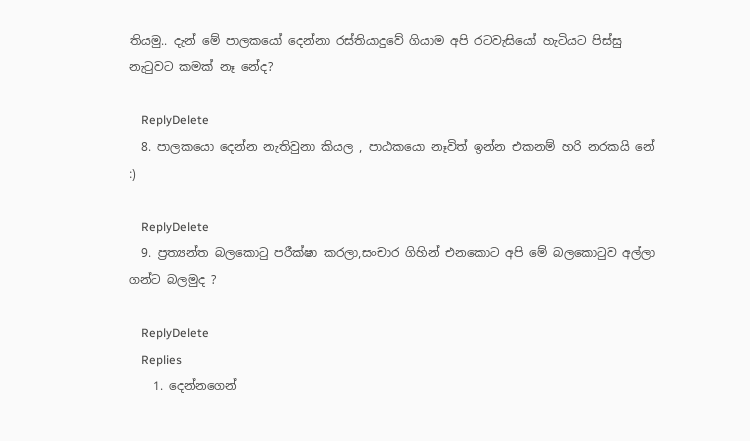තියමු.. දැන් මේ පාලකයෝ දෙන්නා රස්තියාදුවේ ගියාම අපි රටවැසියෝ හැටියට පිස්සු නැටුවට කමක් නෑ නේද?

    ReplyDelete
  8. පාලකයො දෙන්න නැතිවුනා කියල , පාඨකයො නෑවිත් ඉන්න එකනම් හරි නරකයි නේ :)

    ReplyDelete
  9. ප්‍රත්‍යන්ත බලකොටු පරීක්ෂා කරලා,සංචාර ගිහින් එනකොට අපි මේ බලකොටුව අල්ලා ගන්ට බලමුද ?

    ReplyDelete
    Replies
    1. දෙන්නගෙන්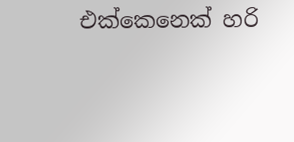එක්කෙනෙක් හරි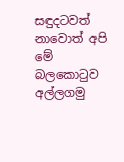සඳුදටවත් නාවොත් අපි මේ බලකොටුව අල්ලගමු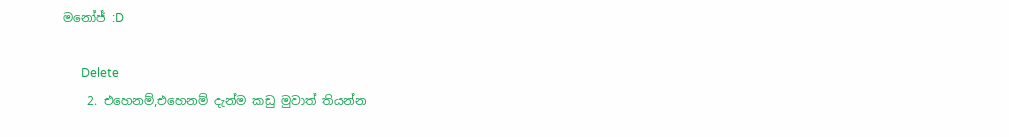මනෝජ් :D

      Delete
    2. එහෙනම්,එහෙනම් දැන්ම කඩු මුවාත් තියන්න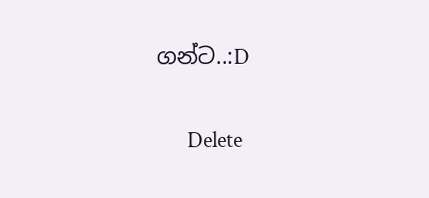ගන්ට..:D

      Delete